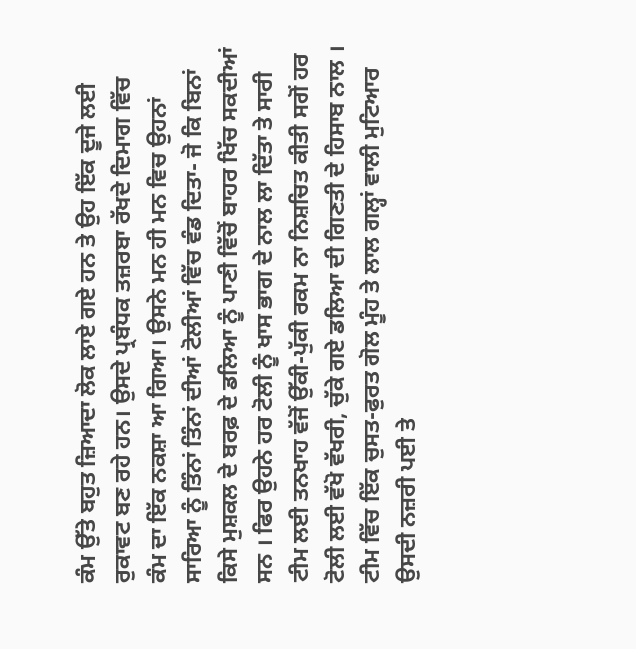ਕੰਮ ਉੱਤੇ ਬਹੁਤ ਜ਼ਿਆਦਾ ਲੋਕ ਲਾਏ ਗਏ ਹਨ ਤੇ ਉਹ ਇੱਕ ਦੂਜੇ ਲਈ ਰੁਕਾਵਟ ਬਣ ਰਹੇ ਹਨ। ਉਸਦੇ ਪ੍ਰਬੰਧਕ ਤਜ਼ਰਬਾ ਰੱਖਦੇ ਦਿਮਾਗ ਵਿੱਚ ਕੰਮ ਦਾ ਇੱਕ ਨਕਸ਼ਾ ਆ ਗਿਆ। ਉਸਨੇ ਮਨ ਹੀ ਮਨ ਵਿਚ ਉਹਨਾਂ ਸਾਰਿਆ ਨੂੰ ਤਿੰਨਾਂ ਤਿੰਨਾਂ ਦੀਆਂ ਟੋਲੀਆਂ ਵਿੱਚ ਵੰਡ ਦਿਤਾ- ਜੋ ਕਿ ਬਿਨਾਂ ਕਿਸੇ ਮੁਸ਼ਕਲ ਦੇ ਬਰਫ਼ ਦੇ ਡਲਿਆ ਨੂੰ ਪਾਣੀ ਵਿੱਚੋਂ ਬਾਹਰ ਖਿੱਚ ਸਕਦੀਆਂ ਸਨ । ਫਿਰ ਉਹਨੇ ਹਰ ਟੋਲੀ ਨੂੰ ਖਾਸ ਭਾਗ ਦੇ ਨਾਲ ਲਾ ਦਿੱਤਾ ਤੇ ਸਾਰੀ ਟੀਮ ਲਈ ਤਨਖਾਹ ਵੱਜੋਂ ਉੱਕੀ-ਪੁੱਕੀ ਰਕਮ ਨਾ ਨਿਸ਼ਚਿਤ ਕੀਤੀ ਸਗੋਂ ਹਰ ਟੋਲੀ ਲਈ ਵੱਖੋ ਵੱਖਰੀ, ਚੁੱਕੇ ਗਏ ਡਲਿਆ ਦੀ ਗਿਣਤੀ ਦੇ ਹਿਸਾਬ ਨਾਲ । ਟੀਮ ਵਿੱਚ ਇੱਕ ਚੁਸਤ-ਫੁਰਤ ਗੋਲ ਮੂੰਹ ਤੇ ਲਾਲ ਗਲ੍ਹਾਂ ਵਾਲੀ ਮੁਟਿਆਰ ਉਸਦੀ ਨਜ਼ਰੀ ਪਈ ਤੇ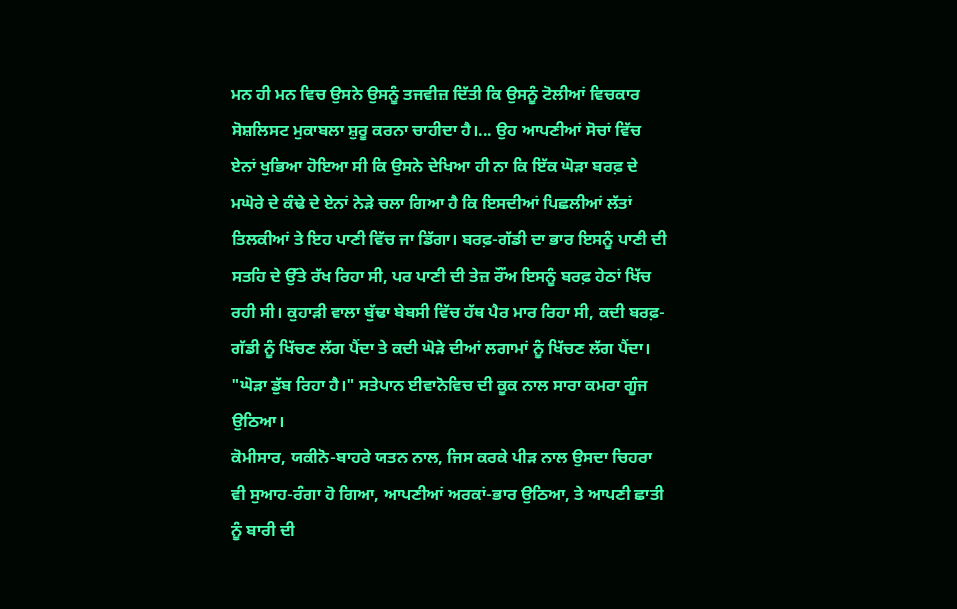ਮਨ ਹੀ ਮਨ ਵਿਚ ਉਸਨੇ ਉਸਨੂੰ ਤਜਵੀਜ਼ ਦਿੱਤੀ ਕਿ ਉਸਨੂੰ ਟੋਲੀਆਂ ਵਿਚਕਾਰ ਸੋਸ਼ਲਿਸਟ ਮੁਕਾਬਲਾ ਸ਼ੁਰੂ ਕਰਨਾ ਚਾਹੀਦਾ ਹੈ।... ਉਹ ਆਪਣੀਆਂ ਸੋਚਾਂ ਵਿੱਚ ਏਨਾਂ ਖੁਭਿਆ ਹੋਇਆ ਸੀ ਕਿ ਉਸਨੇ ਦੇਖਿਆ ਹੀ ਨਾ ਕਿ ਇੱਕ ਘੋੜਾ ਬਰਫ਼ ਦੇ ਮਘੋਰੇ ਦੇ ਕੰਢੇ ਦੇ ਏਨਾਂ ਨੇੜੇ ਚਲਾ ਗਿਆ ਹੈ ਕਿ ਇਸਦੀਆਂ ਪਿਛਲੀਆਂ ਲੱਤਾਂ ਤਿਲਕੀਆਂ ਤੇ ਇਹ ਪਾਣੀ ਵਿੱਚ ਜਾ ਡਿੱਗਾ। ਬਰਫ਼-ਗੱਡੀ ਦਾ ਭਾਰ ਇਸਨੂੰ ਪਾਣੀ ਦੀ ਸਤਹਿ ਦੇ ਉੱਤੇ ਰੱਖ ਰਿਹਾ ਸੀ, ਪਰ ਪਾਣੀ ਦੀ ਤੇਜ਼ ਰੌਂਅ ਇਸਨੂੰ ਬਰਫ਼ ਹੇਠਾਂ ਖਿੱਚ ਰਹੀ ਸੀ। ਕੁਹਾੜੀ ਵਾਲਾ ਬੁੱਢਾ ਬੇਬਸੀ ਵਿੱਚ ਹੱਥ ਪੈਰ ਮਾਰ ਰਿਹਾ ਸੀ, ਕਦੀ ਬਰਫ਼-ਗੱਡੀ ਨੂੰ ਖਿੱਚਣ ਲੱਗ ਪੈਂਦਾ ਤੇ ਕਦੀ ਘੋੜੇ ਦੀਆਂ ਲਗਾਮਾਂ ਨੂੰ ਖਿੱਚਣ ਲੱਗ ਪੈਂਦਾ।
"ਘੋੜਾ ਡੁੱਬ ਰਿਹਾ ਹੈ।" ਸਤੇਪਾਨ ਈਵਾਨੋਵਿਚ ਦੀ ਕੂਕ ਨਾਲ ਸਾਰਾ ਕਮਰਾ ਗੂੰਜ ਉਠਿਆ।
ਕੋਮੀਸਾਰ, ਯਕੀਨੋ-ਬਾਹਰੇ ਯਤਨ ਨਾਲ, ਜਿਸ ਕਰਕੇ ਪੀੜ ਨਾਲ ਉਸਦਾ ਚਿਹਰਾ ਵੀ ਸੁਆਹ-ਰੰਗਾ ਹੋ ਗਿਆ, ਆਪਣੀਆਂ ਅਰਕਾਂ-ਭਾਰ ਉਠਿਆ, ਤੇ ਆਪਣੀ ਛਾਤੀ ਨੂੰ ਬਾਰੀ ਦੀ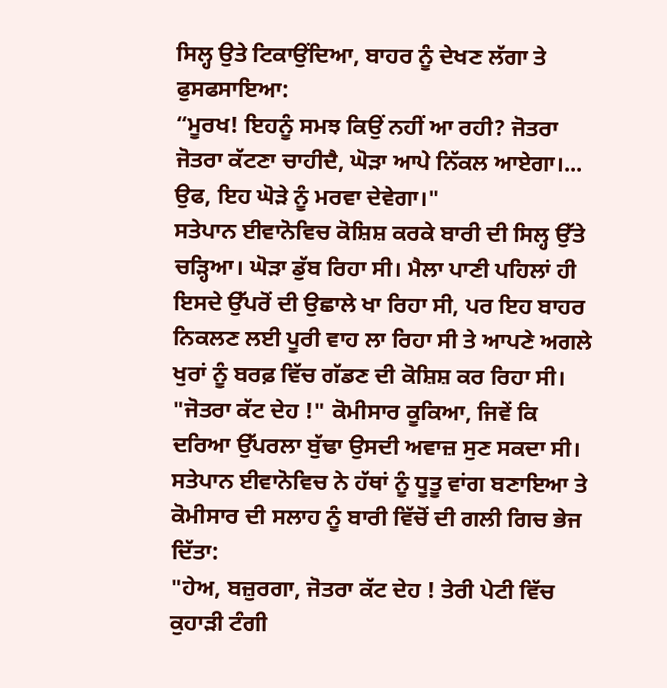ਸਿਲ੍ਹ ਉਤੇ ਟਿਕਾਉਂਦਿਆ, ਬਾਹਰ ਨੂੰ ਦੇਖਣ ਲੱਗਾ ਤੇ ਫੁਸਫਸਾਇਆ:
“ਮੂਰਖ! ਇਹਨੂੰ ਸਮਝ ਕਿਉਂ ਨਹੀਂ ਆ ਰਹੀ? ਜੋਤਰਾ ਜੋਤਰਾ ਕੱਟਣਾ ਚਾਹੀਦੈ, ਘੋੜਾ ਆਪੇ ਨਿੱਕਲ ਆਏਗਾ।... ਉਫ, ਇਹ ਘੋੜੇ ਨੂੰ ਮਰਵਾ ਦੇਵੇਗਾ।"
ਸਤੇਪਾਨ ਈਵਾਨੋਵਿਚ ਕੋਸ਼ਿਸ਼ ਕਰਕੇ ਬਾਰੀ ਦੀ ਸਿਲ੍ਹ ਉੱਤੇ ਚੜ੍ਹਿਆ। ਘੋੜਾ ਡੁੱਬ ਰਿਹਾ ਸੀ। ਮੈਲਾ ਪਾਣੀ ਪਹਿਲਾਂ ਹੀ ਇਸਦੇ ਉੱਪਰੋਂ ਦੀ ਉਛਾਲੇ ਖਾ ਰਿਹਾ ਸੀ, ਪਰ ਇਹ ਬਾਹਰ ਨਿਕਲਣ ਲਈ ਪੂਰੀ ਵਾਹ ਲਾ ਰਿਹਾ ਸੀ ਤੇ ਆਪਣੇ ਅਗਲੇ ਖੁਰਾਂ ਨੂੰ ਬਰਫ਼ ਵਿੱਚ ਗੱਡਣ ਦੀ ਕੋਸ਼ਿਸ਼ ਕਰ ਰਿਹਾ ਸੀ।
"ਜੋਤਰਾ ਕੱਟ ਦੇਹ !" ਕੋਮੀਸਾਰ ਕੂਕਿਆ, ਜਿਵੇਂ ਕਿ ਦਰਿਆ ਉੱਪਰਲਾ ਬੁੱਢਾ ਉਸਦੀ ਅਵਾਜ਼ ਸੁਣ ਸਕਦਾ ਸੀ।
ਸਤੇਪਾਨ ਈਵਾਨੋਵਿਚ ਨੇ ਹੱਥਾਂ ਨੂੰ ਧੂਤੂ ਵਾਂਗ ਬਣਾਇਆ ਤੇ ਕੋਮੀਸਾਰ ਦੀ ਸਲਾਹ ਨੂੰ ਬਾਰੀ ਵਿੱਚੋਂ ਦੀ ਗਲੀ ਗਿਚ ਭੇਜ ਦਿੱਤਾ:
"ਹੇਅ, ਬਜ਼ੁਰਗਾ, ਜੋਤਰਾ ਕੱਟ ਦੇਹ ! ਤੇਰੀ ਪੇਟੀ ਵਿੱਚ ਕੁਹਾੜੀ ਟੰਗੀ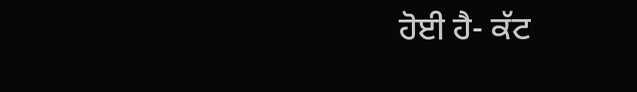ਹੋਈ ਹੈ- ਕੱਟ